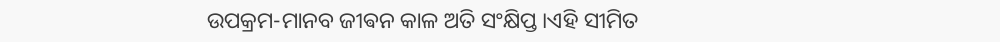ଉପକ୍ରମ-ମାନବ ଜୀଵନ କାଳ ଅତି ସଂକ୍ଷିପ୍ତ।ଏହି ସୀମିତ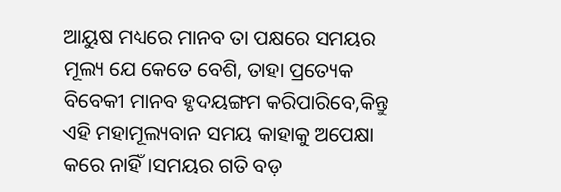ଆୟୁଷ ମଧ୍ୟରେ ମାନବ ତା ପକ୍ଷରେ ସମୟର ମୂଲ୍ୟ ଯେ କେତେ ବେଶି, ତାହା ପ୍ରତ୍ୟେକ ବିବେକୀ ମାନବ ହୃଦୟଙ୍ଗମ କରିପାରିବେ,କିନ୍ତୁ ଏହି ମହାମୂଲ୍ୟବାନ ସମୟ କାହାକୁ ଅପେକ୍ଷା କରେ ନାହିଁ।ସମୟର ଗତି ବଡ଼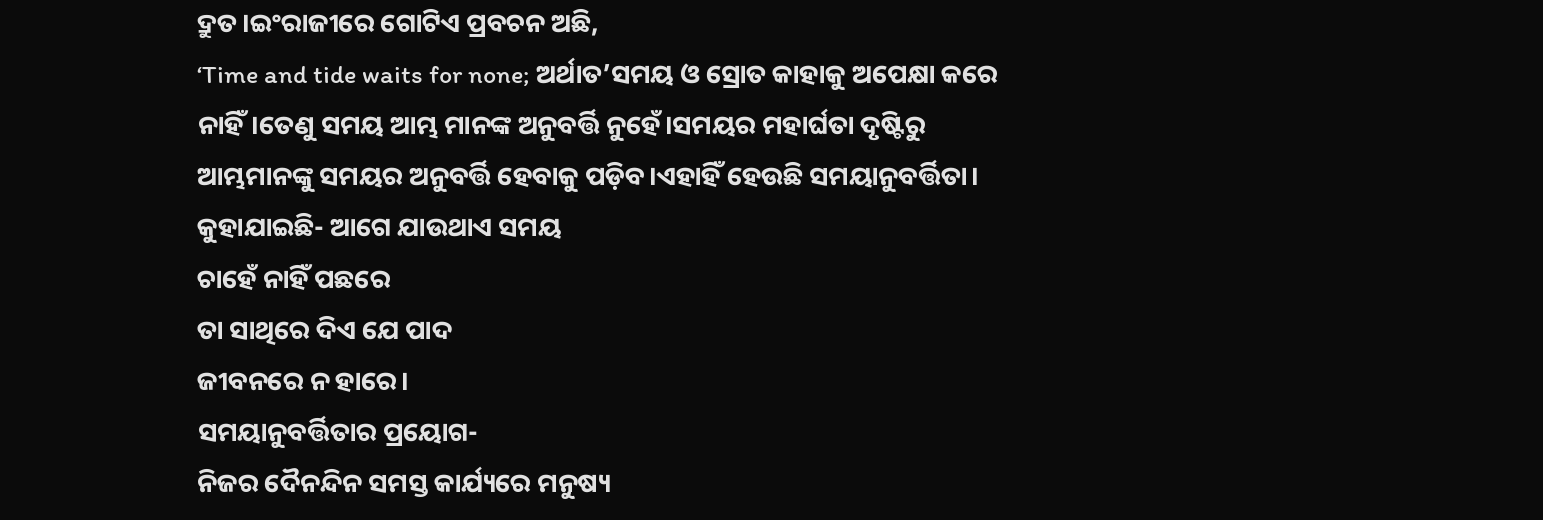ଦ୍ରୁତ।ଇଂରାଜୀରେ ଗୋଟିଏ ପ୍ରବଚନ ଅଛି,
‘Time and tide waits for none; ଅର୍ଥାତ’ସମୟ ଓ ସ୍ରୋତ କାହାକୁ ଅପେକ୍ଷା କରେ ନାହିଁ।ତେଣୁ ସମୟ ଆମ୍ଭ ମାନଙ୍କ ଅନୁବର୍ତ୍ତି ନୁହେଁ।ସମୟର ମହାର୍ଘତା ଦୃଷ୍ଟିରୁ ଆମ୍ଭମାନଙ୍କୁ ସମୟର ଅନୁବର୍ତ୍ତି ହେବାକୁ ପଡ଼ିବ।ଏହାହିଁ ହେଉଛି ସମୟାନୁବର୍ତ୍ତିତା।
କୁହାଯାଇଛି- ଆଗେ ଯାଉଥାଏ ସମୟ
ଚାହେଁ ନାହିଁ ପଛରେ
ତା ସାଥିରେ ଦିଏ ଯେ ପାଦ
ଜୀବନରେ ନ ହାରେ।
ସମୟାନୁବର୍ତ୍ତିତାର ପ୍ରୟୋଗ-
ନିଜର ଦୈନନ୍ଦିନ ସମସ୍ତ କାର୍ଯ୍ୟରେ ମନୁଷ୍ୟ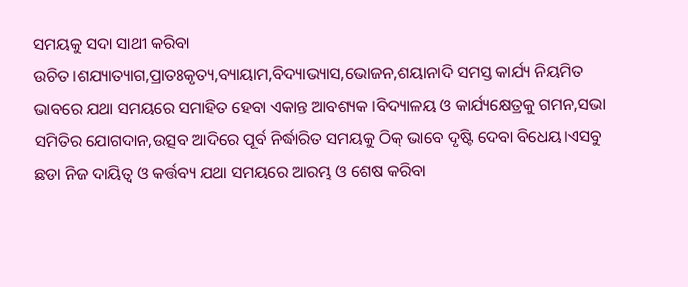ସମୟକୁ ସଦା ସାଥୀ କରିବା ଉଚିତ।ଶଯ୍ୟାତ୍ୟାଗ,ପ୍ରାତଃକୃତ୍ୟ,ବ୍ୟାୟାମ,ବିଦ୍ୟାଭ୍ୟାସ,ଭୋଜନ,ଶୟାନାଦି ସମସ୍ତ କାର୍ଯ୍ୟ ନିୟମିତ ଭାବରେ ଯଥା ସମୟରେ ସମାହିତ ହେବା ଏକାନ୍ତ ଆବଶ୍ୟକ ।ବିଦ୍ୟାଳୟ ଓ କାର୍ଯ୍ୟକ୍ଷେତ୍ରକୁ ଗମନ,ସଭା ସମିତିର ଯୋଗଦାନ,ଉତ୍ସବ ଆଦିରେ ପୂର୍ବ ନିର୍ଦ୍ଧାରିତ ସମୟକୁ ଠିକ୍ ଭାବେ ଦୃଷ୍ଟି ଦେବା ବିଧେୟ।ଏସବୁ ଛଡା ନିଜ ଦାୟିତ୍ୱ ଓ କର୍ତ୍ତବ୍ୟ ଯଥା ସମୟରେ ଆରମ୍ଭ ଓ ଶେଷ କରିବା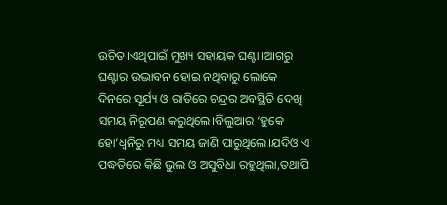ଉଚିତ।ଏଥିପାଇଁ ମୁଖ୍ୟ ସହାୟକ ଘଣ୍ଟା।ଆଗରୁ ଘଣ୍ଟାର ଉଦ୍ଭାବନ ହୋଇ ନଥିବାରୁ ଲୋକେ ଦିନରେ ସୂର୍ଯ୍ୟ ଓ ରାତିରେ ଚନ୍ଦ୍ରର ଅବସ୍ଥିତି ଦେଖି ସମୟ ନିରୂପଣ କରୁଥିଲେ।ବିଲୁଆର ‘ହୁକେ ହୋ’ଧ୍ୱନିରୁ ମଧ୍ୟ ସମୟ ଜାଣି ପାରୁଥିଲେ।ଯଦିଓ ଏ ପଦ୍ଧତିରେ କିଛି ଭୁଲ ଓ ଅସୁବିଧା ରହୁଥିଲା,ତଥାପି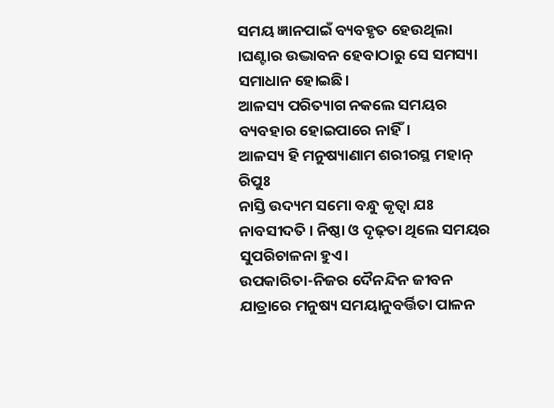ସମୟ ଜ୍ଞାନପାଇଁ ବ୍ୟବହୃତ ହେଉଥିଲା ।ଘଣ୍ଟାର ଉଦ୍ଭାବନ ହେବାଠାରୁ ସେ ସମସ୍ୟା ସମାଧାନ ହୋଇଛି।
ଆଳସ୍ୟ ପରିତ୍ୟାଗ ନକଲେ ସମୟର ବ୍ୟବହାର ହୋଇପାରେ ନାହିଁ।
ଆଳସ୍ୟ ହି ମନୁଷ୍ୟାଣାମ ଶରୀରସ୍ଥ ମହାନ୍ ରିପୁଃ
ନାସ୍ତି ଉଦ୍ୟମ ସମୋ ବନ୍ଧୁ କୃତ୍ବା ଯଃ ନାବସୀଦତି । ନିଷ୍ଠା ଓ ଦୃଢ଼ତା ଥିଲେ ସମୟର ସୁପରିଚାଳନା ହୁଏ।
ଉପକାରିତା-ନିଜର ଦୈନନ୍ଦିନ ଜୀବନ ଯାତ୍ରାରେ ମନୁଷ୍ୟ ସମୟାନୁବର୍ତ୍ତିତା ପାଳନ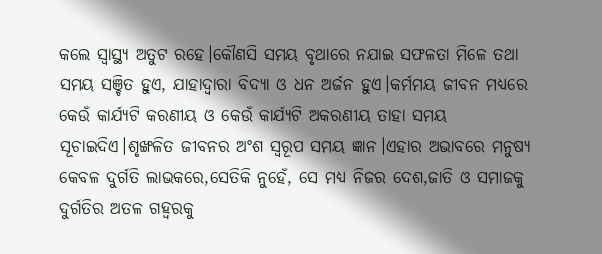କଲେ ସ୍ୱାସ୍ଥ୍ୟ ଅତୁଟ ରହେ।କୌଣସି ସମୟ ବୃଥାରେ ନଯାଇ ସଫଳତା ମିଳେ ତଥା ସମୟ ସଞ୍ଚିତ ହୁଏ, ଯାହାଦ୍ୱାରା ବିଦ୍ୟା ଓ ଧନ ଅର୍ଜନ ହୁଏ।କର୍ମମୟ ଜୀବନ ମଧ୍ୟରେ କେଉଁ କାର୍ଯ୍ୟଟି କରଣୀୟ ଓ କେଉଁ କାର୍ଯ୍ୟଟି ଅକରଣୀୟ ତାହା ସମୟ ସୂଚାଇଦିଏ।ଶୃଙ୍ଖଳିତ ଜୀବନର ଅଂଶ ସ୍ୱରୂପ ସମୟ ଜ୍ଞାନ।ଏହାର ଅଭାବରେ ମନୁଷ୍ୟ କେବଳ ଦୁର୍ଗତି ଲାଭକରେ,ସେତିକି ନୁହେଁ, ସେ ମଧ୍ୟ ନିଜର ଦେଶ,ଜାତି ଓ ସମାଜକୁ ଦୁର୍ଗତିର ଅତଳ ଗହ୍ୱରକୁ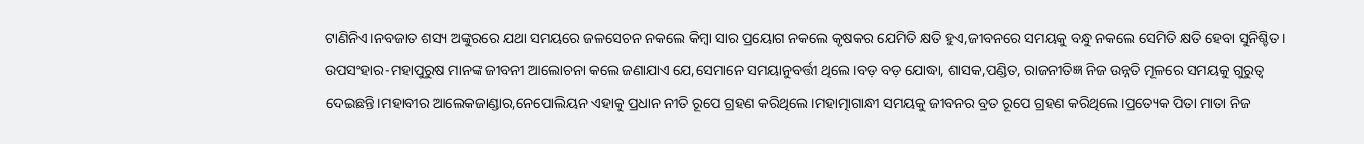ଟାଣିନିଏ।ନବଜାତ ଶସ୍ୟ ଅଙ୍କୁରରେ ଯଥା ସମୟରେ ଜଳସେଚନ ନକଲେ କିମ୍ବା ସାର ପ୍ରୟୋଗ ନକଲେ କୃଷକର ଯେମିତି କ୍ଷତି ହୁଏ,ଜୀବନରେ ସମୟକୁ ବନ୍ଧୁ ନକଲେ ସେମିତି କ୍ଷତି ହେବା ସୁନିଶ୍ଚିତ।
ଉପସଂହାର-ମହାପୁରୁଷ ମାନଙ୍କ ଜୀବନୀ ଆଲୋଚନା କଲେ ଜଣାଯାଏ ଯେ,ସେମାନେ ସମୟାନୁବର୍ତ୍ତୀ ଥିଲେ।ବଡ଼ ବଡ଼ ଯୋଦ୍ଧା, ଶାସକ,ପଣ୍ଡିତ, ରାଜନୀତିଜ୍ଞ ନିଜ ଉନ୍ନତି ମୂଳରେ ସମୟକୁ ଗୁରୁତ୍ୱ ଦେଇଛନ୍ତି।ମହାବୀର ଆଲେକଜାଣ୍ଡାର,ନେପୋଲିୟନ ଏହାକୁ ପ୍ରଧାନ ନୀତି ରୂପେ ଗ୍ରହଣ କରିଥିଲେ।ମହାତ୍ମାଗାନ୍ଧୀ ସମୟକୁ ଜୀବନର ବ୍ରତ ରୂପେ ଗ୍ରହଣ କରିଥିଲେ।ପ୍ରତ୍ୟେକ ପିତା ମାତା ନିଜ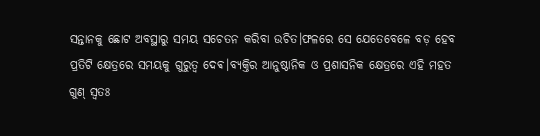ସନ୍ତାନକୁ ଛୋଟ ଅବସ୍ଥାରୁ ସମୟ ସଚେତନ କରିବା ଉଚିତ।ଫଳରେ ସେ ଯେତେବେଳେ ବଡ଼ ହେବ ପ୍ରତିଟି କ୍ଷେତ୍ରରେ ସମୟକୁ ଗୁରୁତ୍ୱ ଦେଵ।ବ୍ୟକ୍ତିର ଆନୁଷ୍ଠାନିକ ଓ ପ୍ରଶାସନିକ କ୍ଷେତ୍ରରେ ଏହି ମହତ ଗୁଣ୍ ସ୍ୱତଃ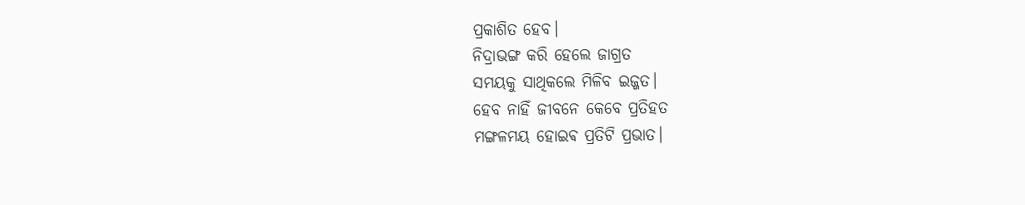ପ୍ରକାଶିତ ହେବ।
ନିଦ୍ରାଭଙ୍ଗ କରି ହେଲେ ଜାଗ୍ରତ
ସମୟକୁ ସାଥିକଲେ ମିଳିବ ଇଜ୍ଜତ।
ହେବ ନାହିଁ ଜୀବନେ କେବେ ପ୍ରତିହତ
ମଙ୍ଗଳମୟ ହୋଇଵ ପ୍ରତିଟି ପ୍ରଭାତ।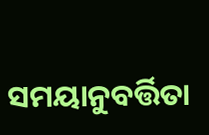ସମୟାନୁବର୍ତ୍ତିତା